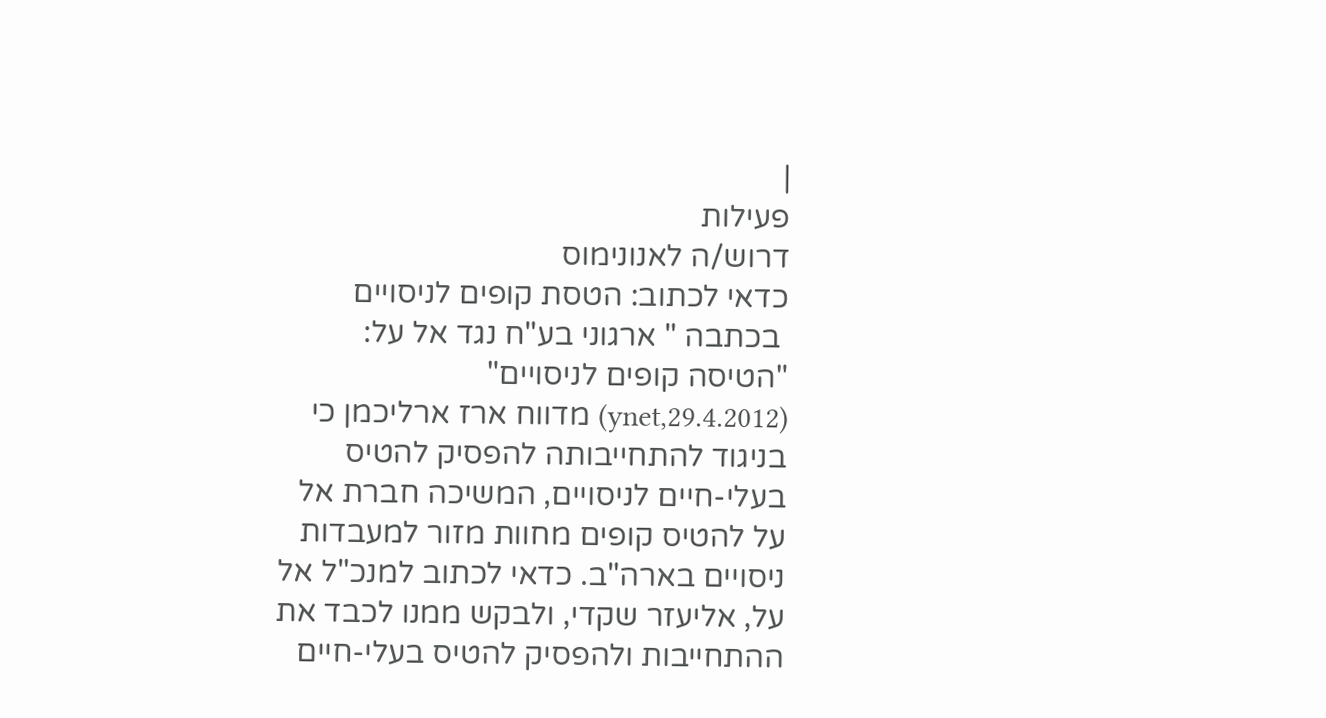|
פעילות
דרוש/ה לאנונימוס
כדאי לכתוב: הטסת קופים לניסויים
 בכתבה " ארגוני בע"ח נגד אל על: "הטיסה קופים לניסויים"
(ynet,29.4.2012) מדווח ארז ארליכמן כי בניגוד להתחייבותה להפסיק להטיס
בעלי-חיים לניסויים, המשיכה חברת אל על להטיס קופים מחוות מזור למעבדות
ניסויים בארה"ב. כדאי לכתוב למנכ"ל אל על, אליעזר שקדי, ולבקש ממנו לכבד את
ההתחייבות ולהפסיק להטיס בעלי-חיים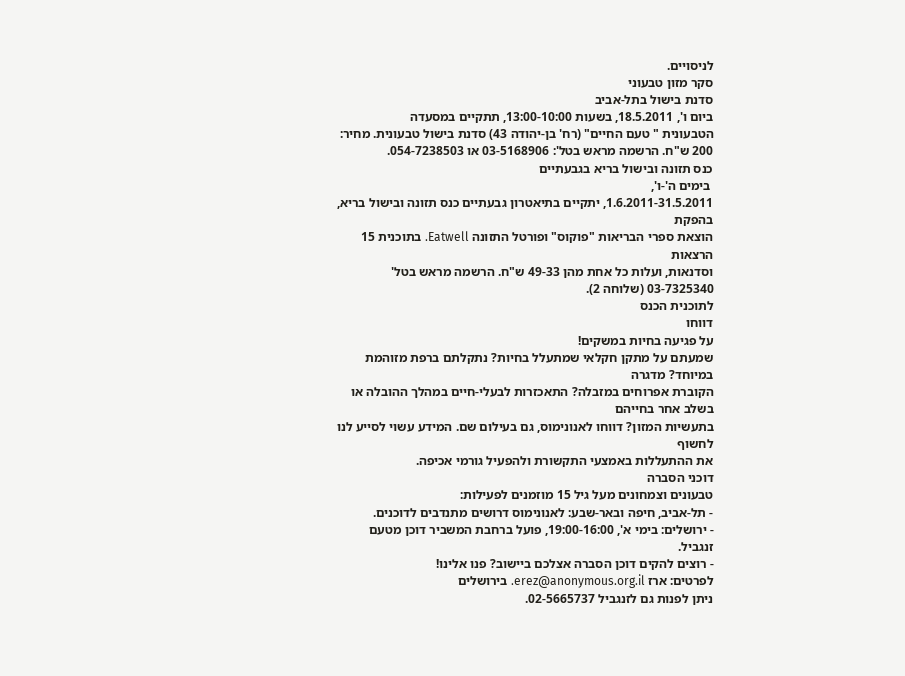לניסויים.
סקר מזון טבעוני
סדנת בישול בתל-אביב
ביום ו', 18.5.2011, בשעות 13:00-10:00, תתקיים במסעדה
הטבעונית " טעם החיים" (רח' בן-יהודה 43) סדנת בישול טבעונית. מחיר:
200 ש"ח. הרשמה מראש בטל': 03-5168906 או 054-7238503.
כנס תזונה ובישול בריא בגבעתיים
 בימים ה'-ו',
1.6.2011-31.5.2011, יתקיים בתיאטרון גבעתיים כנס תזונה ובישול בריא, בהפקת
הוצאת ספרי הבריאות "פוקוס" ופורטל התזונה Eatwell. בתוכנית 15 הרצאות
וסדנאות, ועלות כל אחת מהן 49-33 ש"ח. הרשמה מראש בטל' 03-7325340 (שלוחה 2).
לתוכנית הכנס
דווחו
על פגיעה בחיות במשקים!
שמעתם על מתקן חקלאי שמתעלל בחיות? נתקלתם ברפת מזוהמת במיוחד? מדגרה
הקוברת אפרוחים במזבלה? התאכזרות לבעלי-חיים במהלך ההובלה או בשלב אחר בחייהם
בתעשיות המזון? דווחו לאנונימוס, גם בעילום שם. המידע עשוי לסייע לנו לחשוף
את ההתעללות באמצעי התקשורת ולהפעיל גורמי אכיפה.
דוכני הסברה
טבעונים וצמחונים מעל גיל 15 מוזמנים לפעילות:
- תל-אביב, חיפה ובאר-שבע: לאנונימוס דרושים מתנדבים לדוכנים.
- ירושלים: בימי א', 19:00-16:00, פועל ברחבת המשביר דוכן מטעם
זנגביל.
- רוצים להקים דוכן הסברה אצלכם ביישוב? פנו אלינו!
לפרטים: ארז erez@anonymous.org.il. בירושלים
ניתן לפנות גם לזנגביל 02-5665737.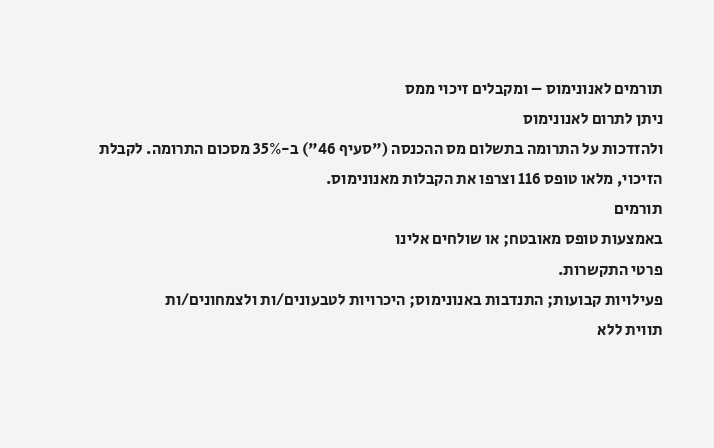תורמים לאנונימוס – ומקבלים זיכוי ממס
ניתן לתרום לאנונימוס
ולהזדכות על התרומה בתשלום מס ההכנסה ("סעיף 46") ב-35% מסכום התרומה. לקבלת
הזיכוי, מלאו טופס 116 וצרפו את הקבלות מאנונימוס.
תורמים
באמצעות טופס מאובטח; או שולחים אלינו
פרטי התקשרות.
פעילויות קבועות; התנדבות באנונימוס; היכרויות לטבעונים/ות ולצמחונים/ות
תווית ללא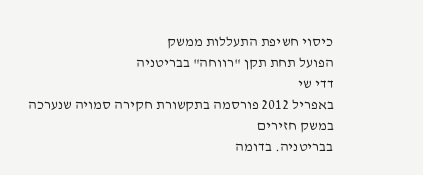כיסוי חשיפת התעללות ממשק
הפועל תחת תקן "רווחה" בבריטניה
דדי שי
באפריל 2012 פורסמה בתקשורת חקירה סמויה שנערכה במשק חזירים
בבריטניה. בדומה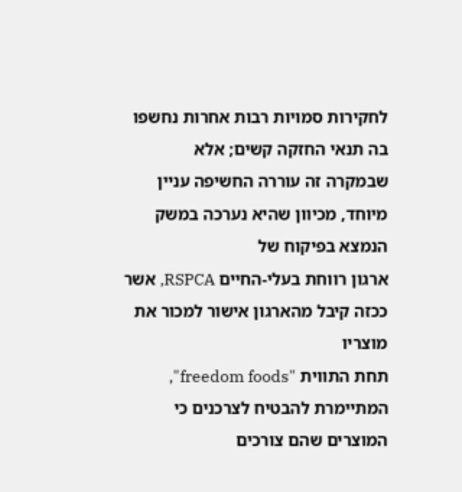לחקירות סמויות רבות אחרות נחשפו בה תנאי החזקה קשים; אלא
שבמקרה זה עוררה החשיפה עניין מיוחד, מכיוון שהיא נערכה במשק הנמצא בפיקוח של
ארגון רווחת בעלי-החיים RSPCA, אשר ככזה קיבל מהארגון אישור למכור את מוצריו
תחת התווית "freedom foods", המתיימרת להבטיח לצרכנים כי המוצרים שהם צורכים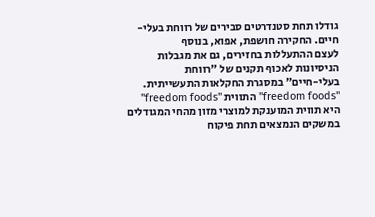גודלו תחת סטנדרטים סבירים של רווחת בעלי-חיים. החקירה חושפת, אפוא, בנוסף
לעצם ההתעללות בחזירים, גם את מגבלות הניסיונות לאכוף תקנים של "רווחת
בעלי-חיים" במסגרת החקלאות התעשייתית.
"freedom foods" התווית "freedom foods"
היא תווית המוענקת למוצרי מזון מהחי המגודלים במשקים הנמצאים תחת פיקוח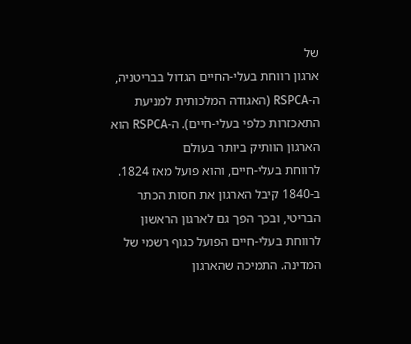של
ארגון רווחת בעלי-החיים הגדול בבריטניה, ה-RSPCA (האגודה המלכותית למניעת
התאכזרות כלפי בעלי-חיים). ה-RSPCA הוא הארגון הוותיק ביותר בעולם
לרווחת בעלי-חיים, והוא פועל מאז 1824. ב-1840 קיבל הארגון את חסות הכתר
הבריטי, ובכך הפך גם לארגון הראשון לרווחת בעלי-חיים הפועל כגוף רשמי של
המדינה. התמיכה שהארגון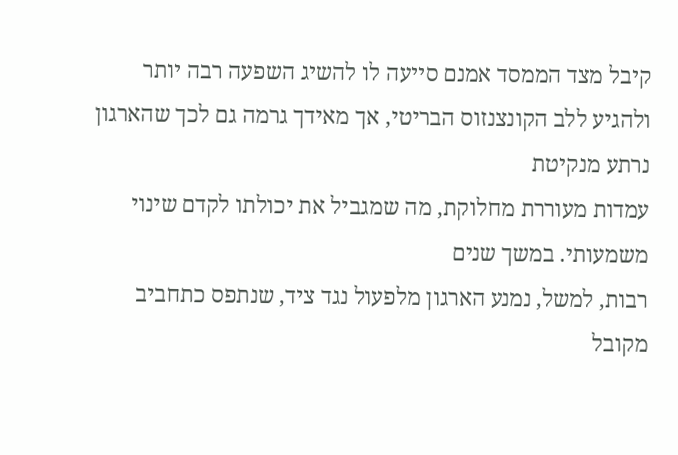קיבל מצד הממסד אמנם סייעה לו להשיג השפעה רבה יותר
ולהגיע ללב הקונצנזוס הבריטי, אך מאידך גרמה גם לכך שהארגון נרתע מנקיטת
עמדות מעוררת מחלוקת, מה שמגביל את יכולתו לקדם שינוי משמעותי. במשך שנים
רבות, למשל, נמנע הארגון מלפעול נגד ציד, שנתפס כתחביב מקובל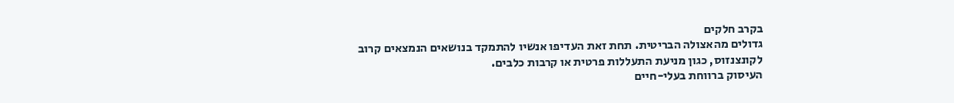בקרב חלקים
גדולים מהאצולה הבריטית. תחת זאת העדיפו אנשיו להתמקד בנושאים הנמצאים קרוב
לקונצנזוס, כגון מניעת התעללות פרטית או קרבות כלבים.
העיסוק ברווחת בעלי-חיים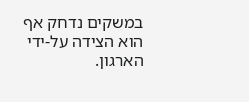במשקים נדחק אף הוא הצידה על-ידי הארגון.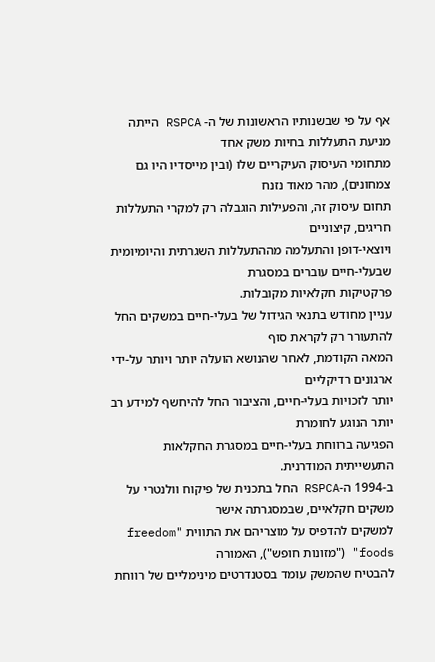אף על פי שבשנותיו הראשונות של ה- RSPCA הייתה מניעת התעללות בחיות משק אחד
מתחומי העיסוק העיקריים שלו (ובין מייסדיו היו גם צמחונים), מהר מאוד נזנח
תחום עיסוק זה, והפעילות הוגבלה רק למקרי התעללות חריגים, קיצוניים
ויוצאי-דופן והתעלמה מההתעללות השגרתית והיומיומית שבעלי-חיים עוברים במסגרת
פרקטיקות חקלאיות מקובלות.
עניין מחודש בתנאי הגידול של בעלי-חיים במשקים החל להתעורר רק לקראת סוף
המאה הקודמת, לאחר שהנושא הועלה יותר ויותר על-ידי ארגונים רדיקליים
יותר לזכויות בעלי-חיים, והציבור החל להיחשף למידע רב יותר הנוגע לחומרת
הפגיעה ברווחת בעלי-חיים במסגרת החקלאות התעשייתית המודרנית.
ב-1994 ה-RSPCA החל בתכנית של פיקוח וולנטרי על משקים חקלאיים, שבמסגרתה אישר
למשקים להדפיס על מוצריהם את התווית "freedom foods" ("מזונות חופש"), האמורה
להבטיח שהמשק עומד בסטנדרטים מינימליים של רווחת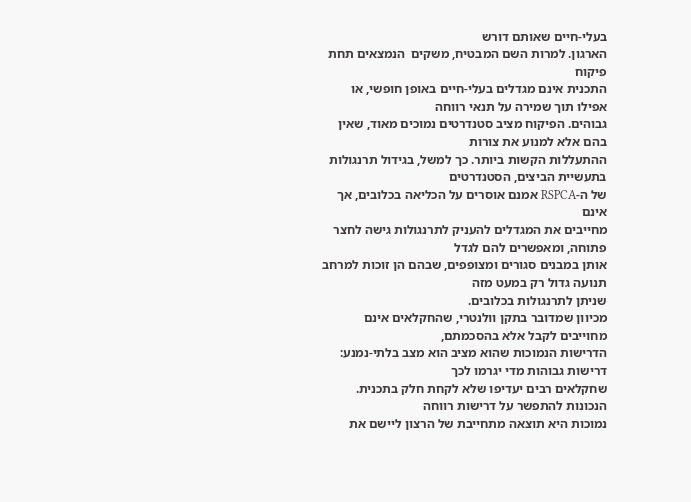בעלי-חיים שאותם דורש
הארגון. למרות השם המבטיח, משקים  הנמצאים תחת פיקוח
התכנית אינם מגדלים בעלי-חיים באופן חופשי, או אפילו תוך שמירה על תנאי רווחה
גבוהים. הפיקוח מציב סטנדרטים נמוכים מאוד, שאין בהם אלא למנוע את צורות
ההתעללות הקשות ביותר. כך למשל, בגידול תרנגולות בתעשיית הביצים, הסטנדרטים
של ה-RSPCA אמנם אוסרים על הכליאה בכלובים, אך אינם
מחייבים את המגדלים להעניק לתרנגולות גישה לחצר פתוחה, ומאפשרים להם לגדל
אותן במבנים סגורים ומצופפים, שבהם הן זוכות למרחב תנועה גדול רק במעט מזה
שניתן לתרנגולות בכלובים.
מכיוון שמדובר בתקן וולנטרי, שהחקלאים אינם מחוייבים לקבל אלא בהסכמתם,
הדרישות הנמוכות שהוא מציב הוא מצב בלתי-נמנע: דרישות גבוהות מדי יגרמו לכך
שחקלאים רבים יעדיפו שלא לקחת חלק בתכנית. הנכונות להתפשר על דרישות רווחה
נמוכות היא תוצאה מתחייבת של הרצון ליישם את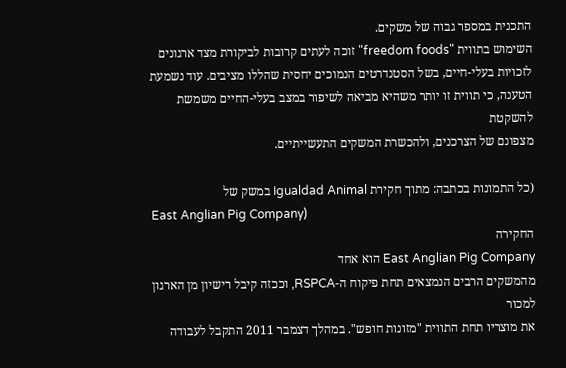התכנית במספר גבוה של משקים.
השימוש בתווית "freedom foods" זוכה לעתים קרובות לביקורת מצד ארגונים
לזכויות בעלי-חיים, בשל הסטנדרטים הנמוכים יחסית שהללו מציבים. עוד נשמעת
הטענה, כי תווית זו יותר משהיא מביאה לשיפור במצב בעלי-החיים משמשת להשקטת
מצפונם של הצרכנים, ולהכשרת המשקים התעשייתיים.

(כל התמונות בכתבה: מתוך חקירת Igualdad Animal במשק של
East Anglian Pig Company)
החקירה
East Anglian Pig Company הוא אחד
מהמשקים הרבים הנמצאים תחת פיקוח ה-RSPCA, וככזה קיבל רישיון מן הארגון למכור
את מוצריו תחת התווית "מזונות חופש". במהלך דצמבר 2011 התקבל לעבודה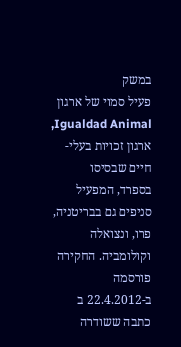במשק
פעיל סמוי של ארגון Igualdad Animal, ארגון זכויות בעלי-חיים שבסיסו
בספרד, המפעיל סניפים גם בבריטניה, פרו, ונצואלה וקולומביה. החקירה פורסמה
ב-22.4.2012 ב כתבה ששודרה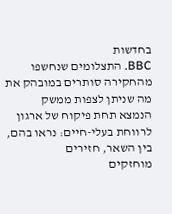בחדשות
BBC. התצלומים שנחשפו מהחקירה סותרים במובהק את מה שניתן לצפות ממשק
הנמצא תחת פיקוח של ארגון לרווחת בעלי-חיים: נראו בהם, בין השאר, חזירים
מוחזקים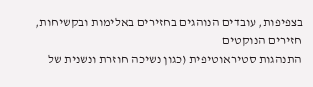בצפיפות, עובדים הנוהגים בחזירים באלימות ובקשיחות, חזירים הנוקטים
התנהגות סטיראוטיפית (כגון נשיכה חוזרת ונשנית של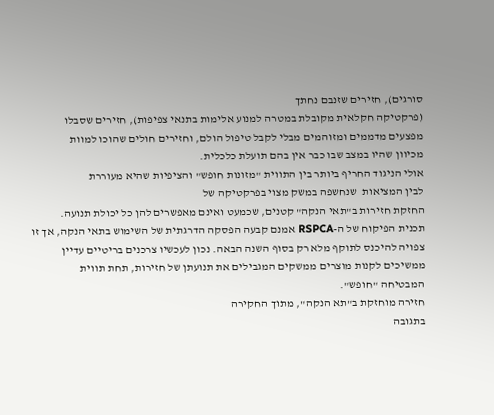סורגים), חזירים שזנבם נחתך
(פרקטיקה חקלאית מקובלת במטרה למנוע אלימות בתנאי צפיפות), חזירים שסבלו
מפצעים מדממים ומזוהמים מבלי לקבל טיפול הולם, וחזירים חולים שהוכו למוות
מכיוון שהיו במצב שבו כבר אין בהם תועלת כלכלית.
אולי הניגוד החריף ביותר בין התווית "מזונות חופש" והציפיות שהיא מעוררת
לבין המציאות  שנחשפה במשק מצוי בפרקטיקה של
החזקת חזירות ב"תאי הנקה" קטנים, שכמעט ואינם מאפשרים להן כל יכולת תנועה.
תכנית הפיקוח של ה-RSPCA אמנם קבעה הפסקה הדרגתית של השימוש בתאי הנקה, אך זו
צפויה להיכנס לתוקף מלא רק בסוף השנה הבאה. נכון לעכשיו צרכנים בריטיים עדיין
ממשיכים לקנות מוצרים ממשקים המגבילים את תנועתן של חזירות, תחת תווית
המבטיחה "חופש".
חזירה מוחזקת ב"תא הנקה", מתוך החקירה
בתגובה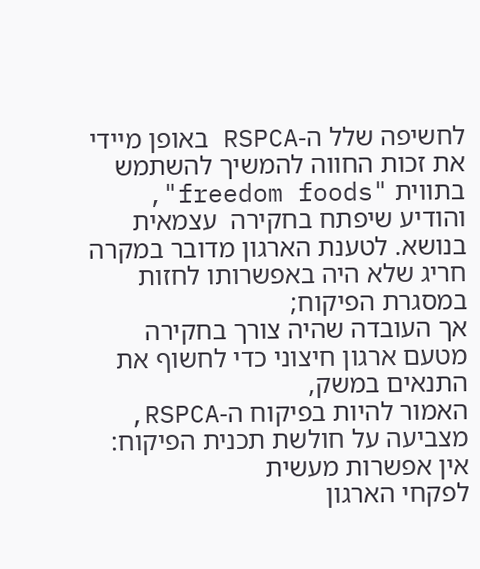לחשיפה שלל ה-RSPCA באופן מיידי את זכות החווה להמשיך להשתמש
בתווית "freedom foods", והודיע שיפתח בחקירה  עצמאית
בנושא. לטענת הארגון מדובר במקרה חריג שלא היה באפשרותו לחזות במסגרת הפיקוח;
אך העובדה שהיה צורך בחקירה מטעם ארגון חיצוני כדי לחשוף את התנאים במשק,
האמור להיות בפיקוח ה-RSPCA, מצביעה על חולשת תכנית הפיקוח: אין אפשרות מעשית
לפקחי הארגון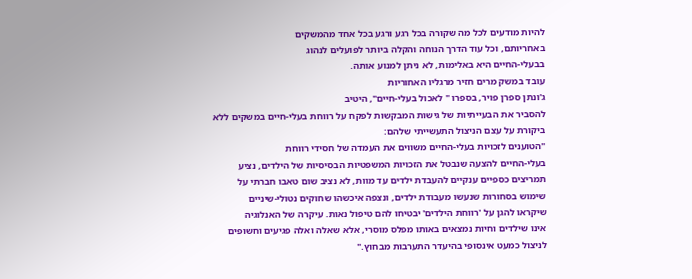להיות מודעים לכל מה שקורה בכל רגע ורגע בכל אחד מהמשקים
באחריותם, וכל עוד הדרך הנוחה והקלה ביותר לפועלים לנהוג
בבעלי-החיים היא באלימות, לא ניתן למנוע אותה.
עובד במשק מרים חזיר מרגליו האחוריות
ג'ונתן ספרן פויר, בספרו " לאכול בעלי-חיים", היטיב
להסביר את הבעייתיות של גישות המבקשות לפקח על רווחת בעלי-חיים במשקים ללא
ביקורת על עצם הניצול התעשייתי שלהם:
"הטוענים לזכויות בעלי-החיים משווים את העמדה של חסידי רווחת
בעלי-החיים להצעה שנבטל את הזכויות המשפטיות הבסיסיות של הילדים, נציע
תמריצים כספיים ענקיים להעבדת ילדים עד מוות, לא נציב שום טאבו חברתי על
שימוש בסחורות שנעשו מעבודת ילדים, ונצפה איכשהו שחוקים נטולי-שיניים
שיקראו להגן על 'רווחת הילדים' יבטיחו להם טיפול נאות. עיקרה של האנלוגיה
אינו שילדים וחיות נמצאים באותו מפלס מוסרי, אלא שאלה ואלה פגיעים וחשופים
לניצול כמעט אינסופי בהיעדר התערבות מבחוץ."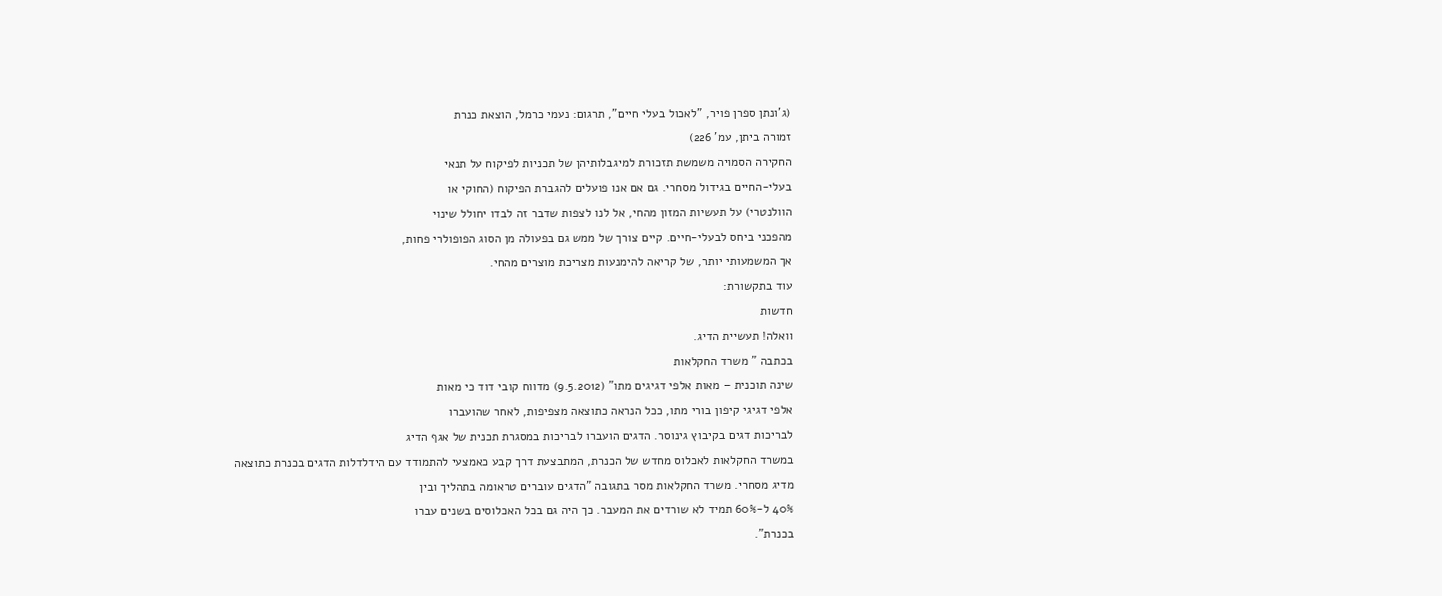(ג'ונתן ספרן פויר, "לאכול בעלי חיים", תרגום: נעמי כרמל, הוצאת כנרת
זמורה ביתן, עמ' 226)
החקירה הסמויה משמשת תזכורת למיגבלותיהן של תכניות לפיקוח על תנאי
בעלי-החיים בגידול מסחרי. גם אם אנו פועלים להגברת הפיקוח (החוקי או
הוולנטרי) על תעשיות המזון מהחי, אל לנו לצפות שדבר זה לבדו יחולל שינוי
מהפכני ביחס לבעלי-חיים. קיים צורך של ממש גם בפעולה מן הסוג הפופולרי פחות,
אך המשמעותי יותר, של קריאה להימנעות מצריכת מוצרים מהחי.
עוד בתקשורת:
חדשות
וואלה! תעשיית הדיג.
בכתבה " משרד החקלאות
שינה תוכנית – מאות אלפי דגיגים מתו" (9.5.2012) מדווח קובי דוד כי מאות
אלפי דגיגי קיפון בורי מתו, ככל הנראה כתוצאה מצפיפות, לאחר שהועברו
לבריכות דגים בקיבוץ גינוסר. הדגים הועברו לבריכות במסגרת תכנית של אגף הדיג
במשרד החקלאות לאכלוס מחדש של הכנרת, המתבצעת דרך קבע כאמצעי להתמודד עם הידלדלות הדגים בכנרת כתוצאה
מדיג מסחרי. משרד החקלאות מסר בתגובה "הדגים עוברים טראומה בתהליך ובין
40% ל-60% תמיד לא שורדים את המעבר. כך היה גם בכל האכלוסים בשנים עברו
בכנרת".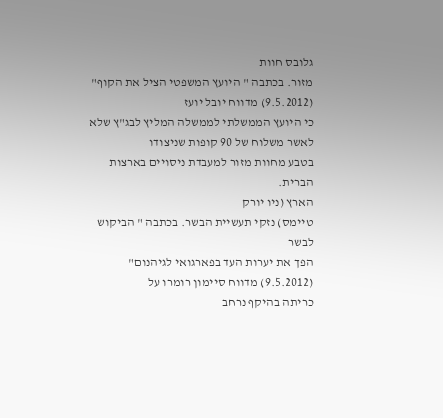גלובס חוות
מזור. בכתבה " היועץ המשפטי הציל את הקוף" (9.5.2012) מדווח יובל יועז
כי היועץ הממשלתי לממשלה המליץ לבג"ץ שלא לאשר משלוח של 90 קופות שניצודו
בטבע מחוות מזור למעבדת ניסויים בארצות הברית.
הארץ (ניו יורק
טיימס) נזקי תעשיית הבשר. בכתבה " הביקוש לבשר
הפך את יערות העד בפארגואי לגיהנום" (9.5.2012) מדווח סיימון רומרו על
כריתה בהיקף נרחב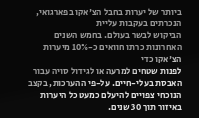ביותר של יערות בחבל הצ'אקו בפארגואי, הנכרתים בעקבות עליית
הביקוש לבשר בעולם. בחמש השנים האחרונות כרתו חוואים כ-10% מיערות הצ'אקו כדי
לפנות שטחים למרעה או לגידול סויה עבור האבסת בעלי-חיים. על-פי ההערכות, בקצב
הנוכחי צפויים להיעלם כמעט כל היערות באיזור תוך 30 שנים.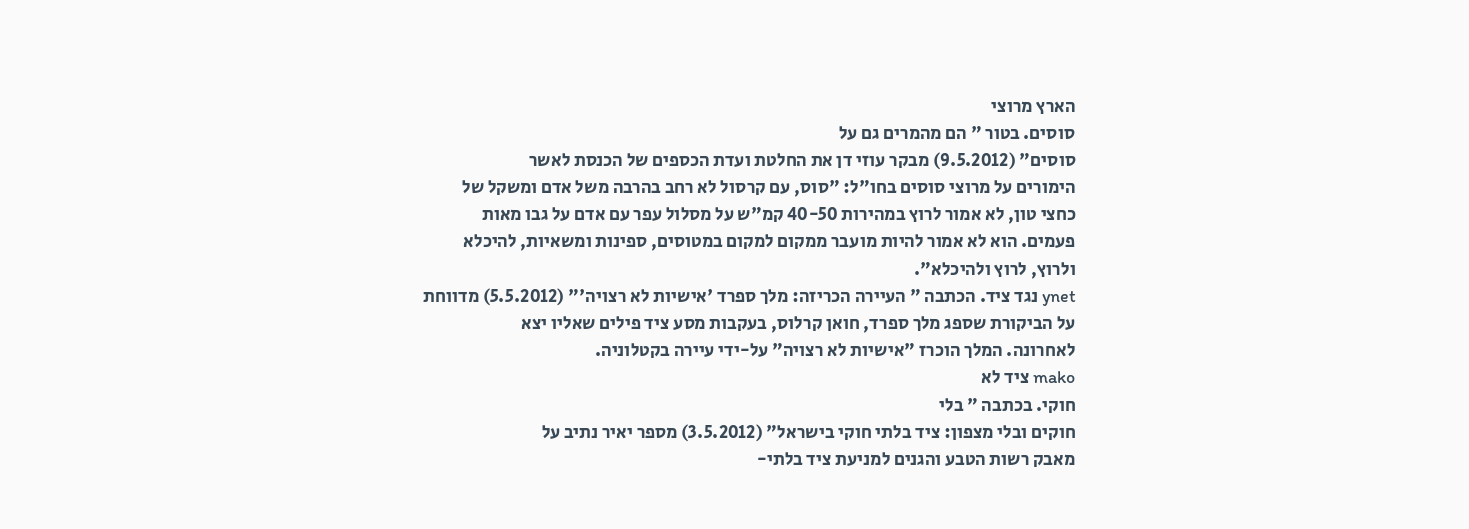הארץ מרוצי
סוסים. בטור " הם מהמרים גם על
סוסים" (9.5.2012) מבקר עוזי דן את החלטת ועדת הכספים של הכנסת לאשר
הימורים על מרוצי סוסים בחו"ל: "סוס, עם קרסול לא רחב בהרבה משל אדם ומשקל של
כחצי טון, לא אמור לרוץ במהירות 40-50 קמ"ש על מסלול עפר עם אדם על גבו מאות
פעמים. הוא לא אמור להיות מועבר ממקום למקום במטוסים, ספינות ומשאיות, להיכלא
ולרוץ, לרוץ ולהיכלא".
ynet נגד ציד. הכתבה " העיירה הכריזה: מלך ספרד 'אישיות לא רצויה'" (5.5.2012) מדווחת
על הביקורת שספג מלך ספרד, חואן קרלוס, בעקבות מסע ציד פילים שאליו יצא
לאחרונה. המלך הוכרז "אישיות לא רצויה" על-ידי עיירה בקטלוניה.
mako ציד לא
חוקי. בכתבה " בלי
חוקים ובלי מצפון: ציד בלתי חוקי בישראל" (3.5.2012) מספר יאיר נתיב על
מאבק רשות הטבע והגנים למניעת ציד בלתי-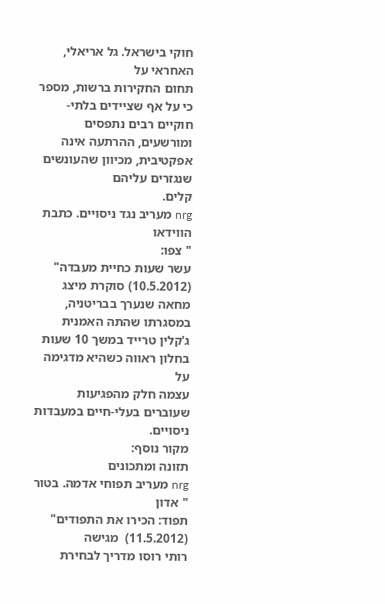חוקי בישראל. גל אריאלי, האחראי על
תחום החקירות ברשות, מספר כי על אף שציידים בלתי-חוקיים רבים נתפסים
ומורשעים, ההרתעה אינה אפקטיבית, מכיוון שהעונשים שנגזרים עליהם
קלים.
nrg מעריב נגד ניסויים. כתבת הווידאו
" צפו:
עשר שעות כחיית מעבדה" (10.5.2012) סוקרת מיצג מחאה שנערך בבריטניה,
במסגרתו שהתה האמנית ג'קלין טרייד במשך 10 שעות בחלון ראווה כשהיא מדגימה על
עצמה חלק מהפגיעות שעוברים בעלי-חיים במעבדות ניסויים.
מקור נוסף:
תזונה ומתכונים
nrg מעריב תפוחי אדמה. בטור " אדון
תפוד: הכירו את התפודים" (11.5.2012)  מגישה
רותי רוסו מדריך לבחירת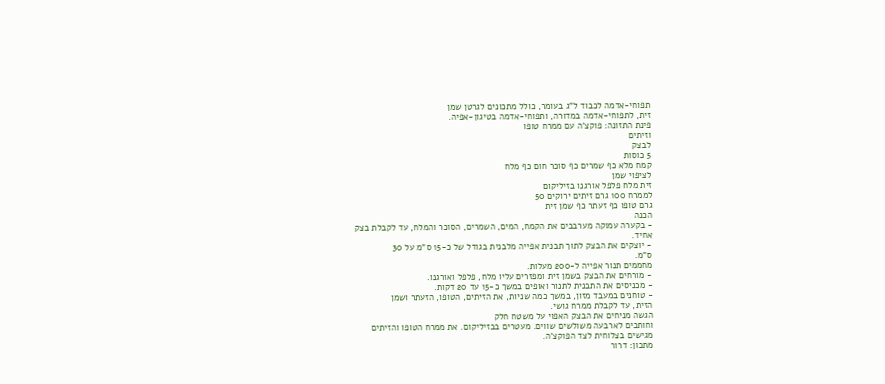תפוחי-אדמה לכבוד ל"ג בעומר, כולל מתכונים לגרטן שמן
זית, לתפוחי-אדמה במדורה, ותפוחי-אדמה בטיגון-אפיה.
פינת התזונה: פוקצ'ה עם ממרח טופו
וזיתים
לבצק
5 כוסות
קמח מלא כף שמרים כף סוכר חום כף מלח
לציפוי שמן
זית מלח פלפל אורגנו בזיליקום
לממרח 100 גרם זיתים ירוקים 50
גרם טופו כף זעתר כף שמן זית
הכנה
- בקערה עמוקה מערבבים את הקמח, המים, השמרים, הסוכר והמלח, עד לקבלת בצק
אחיד.
- יוצקים את הבצק לתוך תבנית אפייה מלבנית בגודל של כ-15 ס"מ על 30
ס"מ.
מחממים תנור אפייה ל-200 מעלות.
- מורחים את הבצק בשמן זית ומפזרים עליו מלח, פלפל ואורגנו.
- מכניסים את התבנית לתנור ואופים במשך כ-15 עד 20 דקות.
- טוחנים במעבד מזון, במשך כמה שניות, את הזיתים, הטופו, הזעתר ושמן
הזית, עד לקבלת ממרח גושי.
הגשה מניחים את הבצק האפוי על משטח חלק
וחותכים לארבעה משולשים שווים. מעטרים בבזיליקום. את ממרח הטופו והזיתים
מגישים בצלוחית לצד הפוקצ'ה.
מתכון: דרור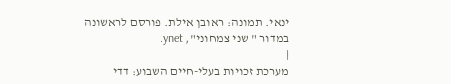ינאי. תמונה: ראובן אילת. פורסם לראשונה במדור " שני צמחוני", ynet.
|
מערכת זכויות בעלי-חיים השבוע: דדי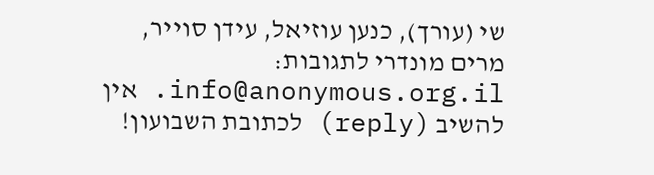שי (עורך), כנען עוזיאל, עידן סוייר,
מרים מונדרי לתגובות: info@anonymous.org.il. אין
להשיב (reply) לכתובת השבועון!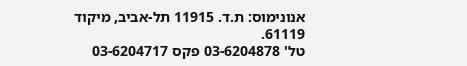אנונימוס: ת.ד. 11915 תל-אביב, מיקוד 61119.
טל' 03-6204878 פקס 03-6204717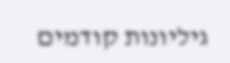גיליונות קודמים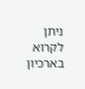ניתן לקרוא בארכיון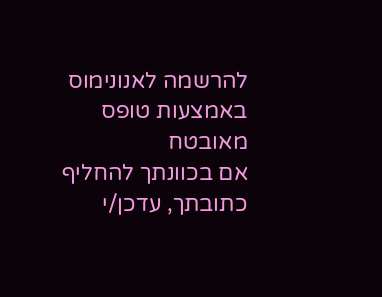להרשמה לאנונימוס באמצעות טופס
מאובטח
אם בכוונתך להחליף כתובתך, עדכן/י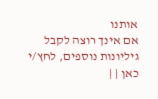אותנו
אם אינך רוצה לקבל גיליונות נוספים, לחץ/י
כאן | |